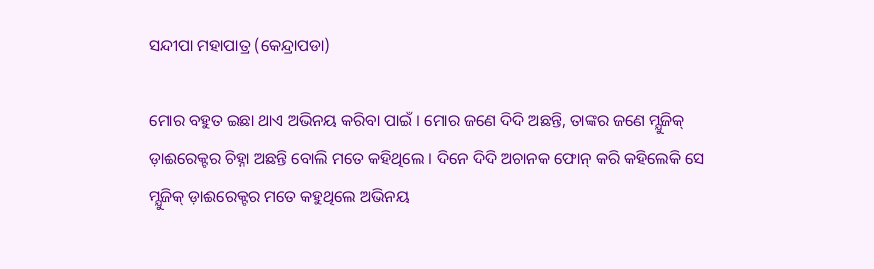ସନ୍ଦୀପା ମହାପାତ୍ର (କେନ୍ଦ୍ରାପଡା)

ମୋର ବହୁତ ଇଛା ଥାଏ ଅଭିନୟ କରିବା ପାଇଁ । ମୋର ଜଣେ ଦିଦି ଅଛନ୍ତି, ତାଙ୍କର ଜଣେ ମ୍ଯୁଜିକ୍ ଡ଼ାଈରେକ୍ଟର ଚିହ୍ନା ଅଛନ୍ତି ବୋଲି ମତେ କହିଥିଲେ । ଦିନେ ଦିଦି ଅଚାନକ ଫୋନ୍ କରି କହିଲେକି ସେ ମ୍ଯୁଜିକ୍ ଡ଼ାଈରେକ୍ଟର ମତେ କହୁଥିଲେ ଅଭିନୟ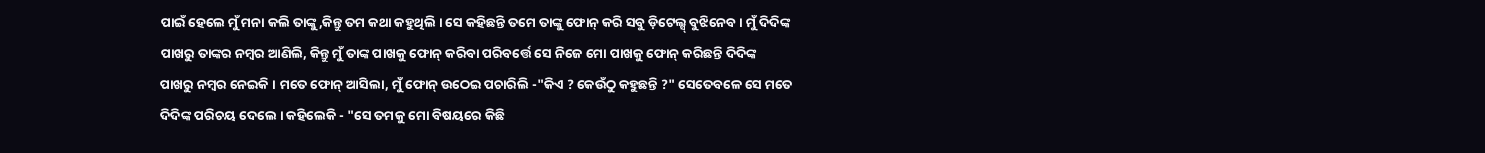ପାଇଁ ହେଲେ ମୁଁ ମନା କଲି ତାଙ୍କୁ,କିନ୍ତୁ ତମ କଥା କହୁଥିଲି । ସେ କହିଛନ୍ତି ତମେ ତାଙ୍କୁ ଫୋନ୍ କରି ସବୁ ଡ଼ିଟେଲ୍ସ୍ ବୁଝିନେବ । ମୁଁ ଦିଦିଙ୍କ ପାଖରୁ ତାଙ୍କର ନମ୍ବର ଆଣିଲି, କିନ୍ତୁ ମୁଁ ତାଙ୍କ ପାଖକୁ ଫୋନ୍ କରିବା ପରିବର୍ତ୍ତେ ସେ ନିଜେ ମୋ ପାଖକୁ ଫୋନ୍ କରିଛନ୍ତି ଦିଦିଙ୍କ ପାଖରୁ ନମ୍ବର ନେଇକି । ମତେ ଫୋନ୍ ଆସିଲା, ମୁଁ ଫୋନ୍ ଉଠେଇ ପଚାରିଲି -"କିଏ ? କେଉଁଠୁ କହୁଛନ୍ତି ?" ସେତେବଳେ ସେ ମତେ ଦିଦିଙ୍କ ପରିଚୟ ଦେଲେ । କହିଲେକି - "ସେ ତମକୁ ମୋ ବିଷୟରେ କିଛି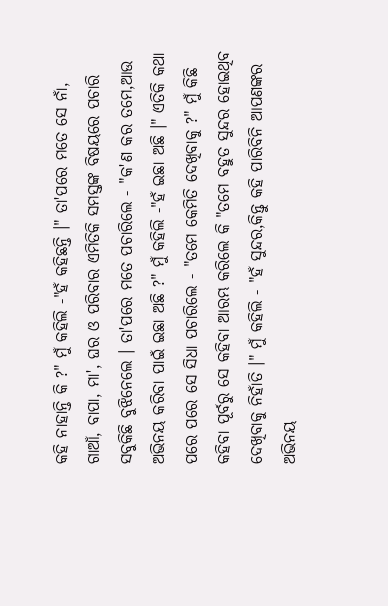କହି ନାହାନ୍ତି କି ?" ମୁଁ କହିଲି -"ହଁ କହିଛନ୍ତି ।" ତା'ପରେ ମତେ ସେ ନାଁ, ଗାଆଁ, ବାପା, ମା', ଘର ଓ ପରିବାର ଏମିତିକି ସମସ୍ତଙ୍କ ବିଷୟରେ ପଚାରି ସବୁକିଛି ବୁଝିନେଲେ । ତା'ପରେ ମତେ ପଚାରିଲେ - "କ'ଣ କର ତମେ,ଆଉ ଅଭିନୟ କରିବା ପାଇଁ ଇଛା ଅଛି ?" ମୁଁ କହିଲି -"ହଁ ଇଛା ଅଛି ।" ଏତିକି କଥା ପରେ ପରେ ସେ ସିଧା ପଚାରିଲେ - "ତମେ କେମିତି ଦେଖିବାକୁ ?" ମୁଁ କିଛି କହିବା ପୂର୍ବରୁ ସେ କହିବା ଆରମ୍ଭ କରିଲେ କି "ତମେ ବହୁତ ସୁନ୍ଦର ହୋଇଥିବ ଦେଖିବାକୁ ନିହାଁତି ।" ମୁଁ କହିଲି - "ହଁ ସୁନ୍ଦର,କିନ୍ତୁ କହି ପାରିବିନି ଆପଣଙ୍କର ଅଭିନୟ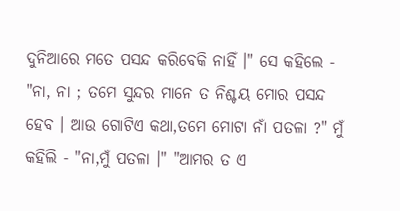ଦୁନିଆରେ ମତେ ପସନ୍ଦ କରିବେକି ନାହିଁ ।" ସେ କହିଲେ - "ନା, ନା ; ତମେ ସୁନ୍ଦର ମାନେ ତ ନିଶ୍ଚୟ ମୋର ପସନ୍ଦ ହେବ । ଆଉ ଗୋଟିଏ କଥା,ତମେ ମୋଟା ନାଁ ପତଳା ?" ମୁଁ କହିଲି - "ନା,ମୁଁ ପତଳା ।" "ଆମର ତ ଏ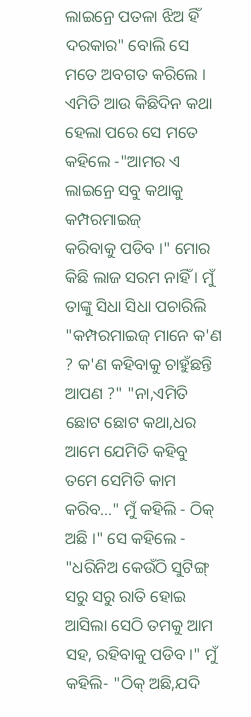ଲାଇନ୍ରେ ପତଳା ଝିଅ ହିଁ ଦରକାର" ବୋଲି ସେ ମତେ ଅବଗତ କରିଲେ । ଏମିତି ଆଉ କିଛିଦିନ କଥା ହେଲା ପରେ ସେ ମତେ କହିଲେ -"ଆମର ଏ ଲାଇନ୍ରେ ସବୁ କଥାକୁ କମ୍ପରମାଇଜ୍
କରିବାକୁ ପଡିବ ।" ମୋର କିଛି ଲାଜ ସରମ ନାହିଁ । ମୁଁ ତାଙ୍କୁ ସିଧା ସିଧା ପଚାରିଲି "କମ୍ପରମାଇଜ୍ ମାନେ କ'ଣ ? କ'ଣ କହିବାକୁ ଚାହୁଁଛନ୍ତି ଆପଣ ?" "ନା,ଏମିତି ଛୋଟ ଛୋଟ କଥା,ଧର ଆମେ ଯେମିତି କହିବୁ ତମେ ସେମିତି କାମ କରିବ..." ମୁଁ କହିଲି - ଠିକ୍ ଅଛି ।" ସେ କହିଲେ - "ଧରିନିଅ କେଉଁଠି ସୁଟିଙ୍ଗ୍ ସରୁ ସରୁ ରାତି ହୋଇ ଆସିଲା ସେଠି ତମକୁ ଆମ ସହ, ରହିବାକୁ ପଡିବ ।" ମୁଁ କହିଲି- "ଠିକ୍ ଅଛି,ଯଦି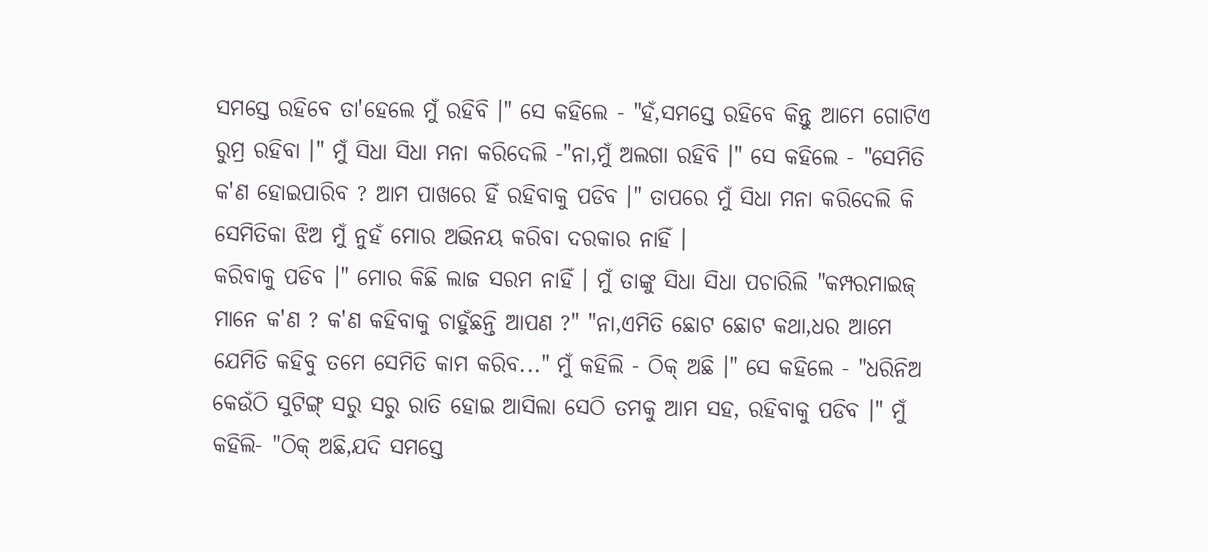ସମସ୍ତେ ରହିବେ ତା'ହେଲେ ମୁଁ ରହିବି ।" ସେ କହିଲେ - "ହଁ,ସମସ୍ତେ ରହିବେ କିନ୍ତୁ ଆମେ ଗୋଟିଏ ରୁମ୍ର ରହିବା ।" ମୁଁ ସିଧା ସିଧା ମନା କରିଦେଲି -"ନା,ମୁଁ ଅଲଗା ରହିବି ।" ସେ କହିଲେ - "ସେମିତି କ'ଣ ହୋଇପାରିବ ? ଆମ ପାଖରେ ହିଁ ରହିବାକୁ ପଡିବ ।" ତାପରେ ମୁଁ ସିଧା ମନା କରିଦେଲି କି ସେମିତିକା ଝିଅ ମୁଁ ନୁହଁ ମୋର ଅଭିନୟ କରିବା ଦରକାର ନାହିଁ ।
କରିବାକୁ ପଡିବ ।" ମୋର କିଛି ଲାଜ ସରମ ନାହିଁ । ମୁଁ ତାଙ୍କୁ ସିଧା ସିଧା ପଚାରିଲି "କମ୍ପରମାଇଜ୍ ମାନେ କ'ଣ ? କ'ଣ କହିବାକୁ ଚାହୁଁଛନ୍ତି ଆପଣ ?" "ନା,ଏମିତି ଛୋଟ ଛୋଟ କଥା,ଧର ଆମେ ଯେମିତି କହିବୁ ତମେ ସେମିତି କାମ କରିବ..." ମୁଁ କହିଲି - ଠିକ୍ ଅଛି ।" ସେ କହିଲେ - "ଧରିନିଅ କେଉଁଠି ସୁଟିଙ୍ଗ୍ ସରୁ ସରୁ ରାତି ହୋଇ ଆସିଲା ସେଠି ତମକୁ ଆମ ସହ, ରହିବାକୁ ପଡିବ ।" ମୁଁ କହିଲି- "ଠିକ୍ ଅଛି,ଯଦି ସମସ୍ତେ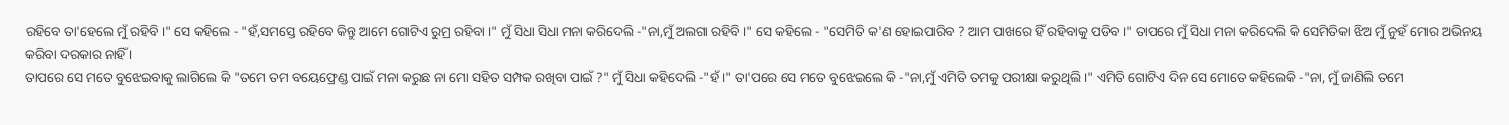ରହିବେ ତା'ହେଲେ ମୁଁ ରହିବି ।" ସେ କହିଲେ - "ହଁ,ସମସ୍ତେ ରହିବେ କିନ୍ତୁ ଆମେ ଗୋଟିଏ ରୁମ୍ର ରହିବା ।" ମୁଁ ସିଧା ସିଧା ମନା କରିଦେଲି -"ନା,ମୁଁ ଅଲଗା ରହିବି ।" ସେ କହିଲେ - "ସେମିତି କ'ଣ ହୋଇପାରିବ ? ଆମ ପାଖରେ ହିଁ ରହିବାକୁ ପଡିବ ।" ତାପରେ ମୁଁ ସିଧା ମନା କରିଦେଲି କି ସେମିତିକା ଝିଅ ମୁଁ ନୁହଁ ମୋର ଅଭିନୟ କରିବା ଦରକାର ନାହିଁ ।
ତାପରେ ସେ ମତେ ବୁଝେଇବାକୁ ଲାଗିଲେ କି "ତମେ ତମ ବୟେଫ୍ରେଣ୍ଡ ପାଇଁ ମନା କରୁଛ ନା ମୋ ସହିତ ସମ୍ପକ ରଖିବା ପାଇଁ ?" ମୁଁ ସିଧା କହିଦେଲି -"ହଁ।" ତା'ପରେ ସେ ମତେ ବୁଝେଇଲେ କି -"ନା,ମୁଁ ଏମିତି ତମକୁ ପରୀକ୍ଷା କରୁଥିଲି ।" ଏମିତି ଗୋଟିଏ ଦିନ ସେ ମୋତେ କହିଲେକି -"ନା, ମୁଁ ଜାଣିଲି ତମେ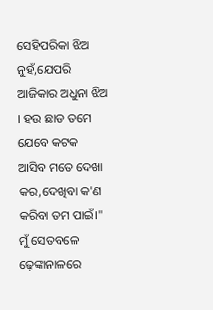ସେହିପରିକା ଝିଅ ନୁହଁ,ଯେପରି ଆଜିକାର ଅଧୁନା ଝିଅ । ହଉ ଛାଡ ତମେ ଯେବେ କଟକ ଆସିବ ମତେ ଦେଖା କର,ଦେଖିବା କ'ଣ କରିବା ତମ ପାଇଁ।"
ମୁଁ ସେତବଳେ ଢ଼େଙ୍କାନାଳରେ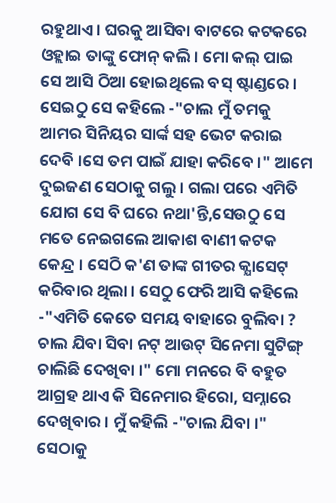ରହୁଥାଏ । ଘରକୁ ଆସିବା ବାଟରେ କଟକରେ ଓହ୍ଲାଇ ତାଙ୍କୁ ଫୋନ୍ କଲି । ମୋ କଲ୍ ପାଇ ସେ ଆସି ଠିଆ ହୋଇଥିଲେ ବସ୍ ଷ୍ଟାଣ୍ଡରେ । ସେଇଠୁ ସେ କହିଲେ -"ଚାଲ ମୁଁ ତମକୁ ଆମର ସିନିୟର ସାର୍ଙ୍କ ସହ ଭେଟ କରାଇ ଦେବି ।ସେ ତମ ପାଇଁ ଯାହା କରିବେ ।" ଆମେ ଦୁଇଜଣ ସେଠାକୁ ଗଲୁ । ଗଲା ପରେ ଏମିତି ଯୋଗ ସେ ବି ଘରେ ନଥା'ନ୍ତି,ସେଉଠୁ ସେ ମତେ ନେଇଗଲେ ଆକାଶ ବାଣୀ କଟକ କେନ୍ଦ୍ର । ସେଠି କ'ଣ ତାଙ୍କ ଗୀତର କ୍ଯାସେଟ୍ କରିବାର ଥିଲା । ସେଠୁ ଫେରି ଆସି କହିଲେ -"ଏମିତି କେତେ ସମୟ ବାହାରେ ବୁଲିବା ? ଚାଲ ଯିବା ସିବା ନଟ୍ ଆଉଟ୍ ସିନେମା ସୁଟିଙ୍ଗ୍ ଚାଲିଛି ଦେଖିବା ।" ମୋ ମନରେ ବି ବହୁତ ଆଗ୍ରହ ଥାଏ କି ସିନେମାର ହିରୋ, ସମ୍ନାରେ ଦେଖିବାର । ମୁଁ କହିଲି -"ଚାଲ ଯିବା ।" ସେଠାକୁ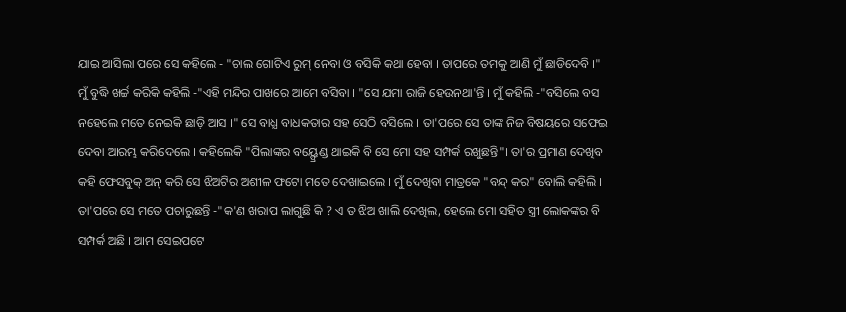ଯାଇ ଆସିଲା ପରେ ସେ କହିଲେ - "ଚାଲ ଗୋଟିଏ ରୁମ୍ ନେବା ଓ ବସିକି କଥା ହେବା । ତାପରେ ତମକୁ ଆଣି ମୁଁ ଛାଡିଦେବି ।" ମୁଁ ବୁଦ୍ଧି ଖର୍ଚ୍ଚ କରିକି କହିଲି -"ଏହି ମନ୍ଦିର ପାଖରେ ଆମେ ବସିବା । "ସେ ଯମା ରାଜି ହେଉନଥା'ନ୍ତି । ମୁଁ କହିଲି -"ବସିଲେ ବସ ନହେଲେ ମତେ ନେଇକି ଛାଡ଼ି ଆସ ।" ସେ ବାଧ୍ଯ ବାଧକତାର ସହ ସେଠି ବସିଲେ । ତା'ପରେ ସେ ତାଙ୍କ ନିଜ ବିଷୟରେ ସଫେଇ ଦେବା ଆରମ୍ଭ କରିଦେଲେ । କହିଲେକି "ପିଲାଙ୍କର ବୟ୍ଫ୍ରେଣ୍ଡ ଥାଇକି ବି ସେ ମୋ ସହ ସମ୍ପର୍କ ରଖୁଛନ୍ତି"। ତା'ର ପ୍ରମାଣ ଦେଖିବ କହି ଫେସବୁକ୍ ଅନ୍ କରି ସେ ଝିଅଟିର ଅଶୀଳ ଫଟୋ ମତେ ଦେଖାଇଲେ । ମୁଁ ଦେଖିବା ମାତ୍ରକେ "ବନ୍ଦ୍ କର" ବୋଲି କହିଲି । ତା'ପରେ ସେ ମତେ ପଚାରୁଛନ୍ତି -"କ'ଣ ଖରାପ ଲାଗୁଛି କି ? ଏ ତ ଝିଅ ଖାଲି ଦେଖିଲ, ହେଲେ ମୋ ସହିତ ସ୍ତ୍ରୀ ଲୋକଙ୍କର ବି ସମ୍ପର୍କ ଅଛି । ଆମ ସେଇପଟେ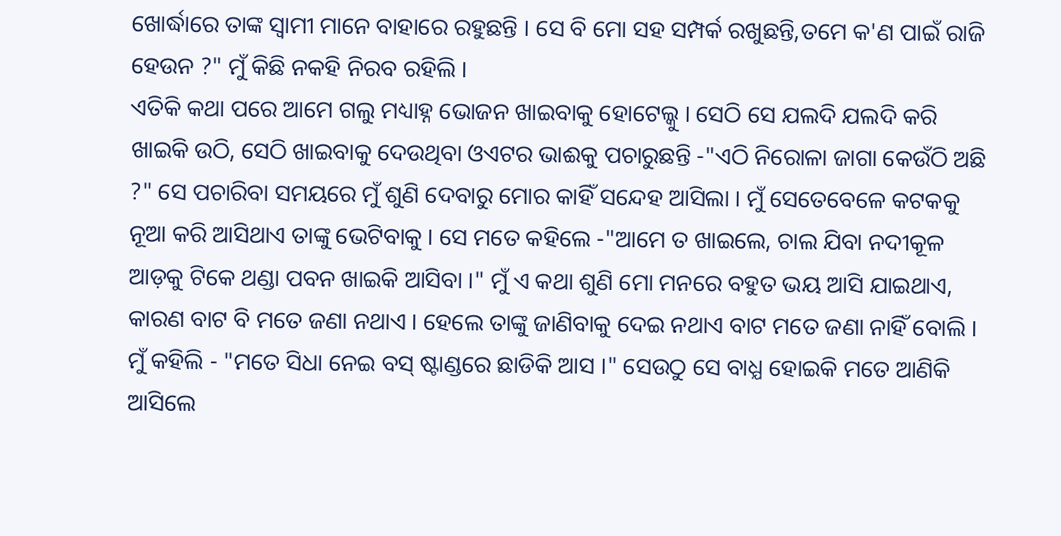ଖୋର୍ଦ୍ଧାରେ ତାଙ୍କ ସ୍ବାମୀ ମାନେ ବାହାରେ ରହୁଛନ୍ତି । ସେ ବି ମୋ ସହ ସମ୍ପର୍କ ରଖୁଛନ୍ତି,ତମେ କ'ଣ ପାଇଁ ରାଜି ହେଉନ ?" ମୁଁ କିଛି ନକହି ନିରବ ରହିଲି ।
ଏତିକି କଥା ପରେ ଆମେ ଗଲୁ ମଧ୍ୟାହ୍ନ ଭୋଜନ ଖାଇବାକୁ ହୋଟେଲ୍କୁ । ସେଠି ସେ ଯଲଦି ଯଲଦି କରି ଖାଇକି ଉଠି, ସେଠି ଖାଇବାକୁ ଦେଉଥିବା ଓଏଟର ଭାଈକୁ ପଚାରୁଛନ୍ତି -"ଏଠି ନିରୋଳା ଜାଗା କେଉଁଠି ଅଛି ?" ସେ ପଚାରିବା ସମୟରେ ମୁଁ ଶୁଣି ଦେବାରୁ ମୋର କାହିଁ ସନ୍ଦେହ ଆସିଲା । ମୁଁ ସେତେବେଳେ କଟକକୁ ନୂଆ କରି ଆସିଥାଏ ତାଙ୍କୁ ଭେଟିବାକୁ । ସେ ମତେ କହିଲେ -"ଆମେ ତ ଖାଇଲେ, ଚାଲ ଯିବା ନଦୀକୂଳ ଆଡ଼କୁ ଟିକେ ଥଣ୍ଡା ପବନ ଖାଇକି ଆସିବା ।" ମୁଁ ଏ କଥା ଶୁଣି ମୋ ମନରେ ବହୁତ ଭୟ ଆସି ଯାଇଥାଏ, କାରଣ ବାଟ ବି ମତେ ଜଣା ନଥାଏ । ହେଲେ ତାଙ୍କୁ ଜାଣିବାକୁ ଦେଇ ନଥାଏ ବାଟ ମତେ ଜଣା ନାହିଁ ବୋଲି । ମୁଁ କହିଲି - "ମତେ ସିଧା ନେଇ ବସ୍ ଷ୍ଟାଣ୍ଡରେ ଛାଡିକି ଆସ ।" ସେଉଠୁ ସେ ବାଧ୍ଯ ହୋଇକି ମତେ ଆଣିକି ଆସିଲେ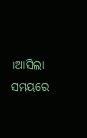।ଆସିଲା ସମୟରେ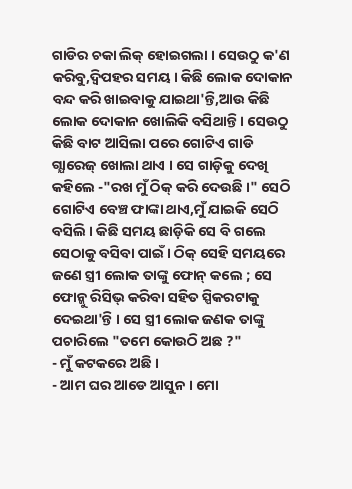ଗାଡିର ଚକା ଲିକ୍ ହୋଇଗଲା । ସେଉଠୁ କ'ଣ କରିବୁ,ଦ୍ବିପହର ସମୟ । କିଛି ଲୋକ ଦୋକାନ ବନ୍ଦ କରି ଖାଇବାକୁ ଯାଇଥା'ନ୍ତି,ଆଉ କିଛି ଲୋକ ଦୋକାନ ଖୋଲିକି ବସିଥାନ୍ତି । ସେଉଠୁ କିଛି ବାଟ ଆସିଲା ପରେ ଗୋଟିଏ ଗାଡି ଗ୍ଯାରେଜ୍ ଖୋଲା ଥାଏ । ସେ ଗାଡ଼ିକୁ ଦେଖି କହିଲେ -"ରଖ ମୁଁ ଠିକ୍ କରି ଦେଉଛି ।" ସେଠି ଗୋଟିଏ ବେଞ୍ଚ ଫାଙ୍କା ଥାଏ,ମୁଁ ଯାଇକି ସେଠି ବସିଲି । କିଛି ସମୟ ଛାଡ଼ିକି ସେ ବି ଗଲେ ସେଠାକୁ ବସିବା ପାଇଁ । ଠିକ୍ ସେହି ସମୟରେ ଜଣେ ସ୍ତ୍ରୀ ଲୋକ ତାଙ୍କୁ ଫୋନ୍ କଲେ ; ସେ ଫୋନ୍କୁ ରିସିଭ୍ କରିବା ସହିତ ସ୍ପିକରଟାକୁ ଦେଇଥା'ନ୍ତି । ସେ ସ୍ତ୍ରୀ ଲୋକ ଜଣକ ତାଙ୍କୁ ପଚାରିଲେ "ତମେ କୋଉଠି ଅଛ ?"
- ମୁଁ କଟକରେ ଅଛି ।
- ଆମ ଘର ଆଡେ ଆସୁନ । ମୋ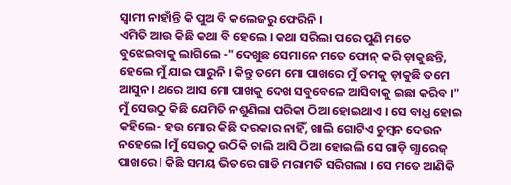ସ୍ବାମୀ ନାହାଁନ୍ତି କି ପୁଅ ବି କଲେଜରୁ ଫେରିନି ।
ଏମିତି ଆଉ କିଛି କଥା ବି ହେଲେ । କଥା ସରିଲା ପରେ ପୁଣି ମତେ ବୁଝେଇବାକୁ ଲାଗିଲେ -"ଦେଖୁଛ ସେମାନେ ମତେ ଫୋନ୍ କରି ଡ଼ାକୁଛନ୍ତି, ହେଲେ ମୁଁ ଯାଇ ପାରୁନି । କିନ୍ତୁ ତମେ ମୋ ପାଖରେ ମୁଁ ତମକୁ ଡ଼ାକୁଛି ତମେ ଆସୁନ। ଥରେ ଆସ ମୋ ପାଖକୁ ଦେଖ ସବୁବେଳେ ଆସିବାକୁ ଇଛା କରିବ ।" ମୁଁ ସେଉଠୁ କିଛି ଯେମିତି ନଶୁଣିଲା ପରିକା ଠିଆ ହୋଇଥାଏ । ସେ ବାଧ୍ଯ ହୋଇ କହିଲେ- ହଉ ମୋର କିଛି ଦରକାର ନାହିଁ, ଖାଲି ଗୋଟିଏ ଚୁମ୍ବନ ଦେଉନ ନହେଲେ lମୁଁ ସେଉଠୁ ଉଠିକି ଚାଲି ଆସି ଠିଆ ହୋଇଲି ସେ ଗାଡ଼ି ଗ୍ଯାରେଜ୍ ପାଖରେ l କିଛି ସମୟ ଭିତରେ ଗାଡି ମରାମତି ସରିଗଲା । ସେ ମତେ ଆଣିକି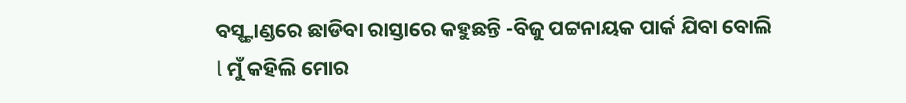ବସ୍ଷ୍ଟାଣ୍ଡରେ ଛାଡିବା ରାସ୍ତାରେ କହୁଛନ୍ତି -ବିଜୁ ପଟ୍ଟନାୟକ ପାର୍କ ଯିବା ବୋଲି l ମୁଁ କହିଲି ମୋର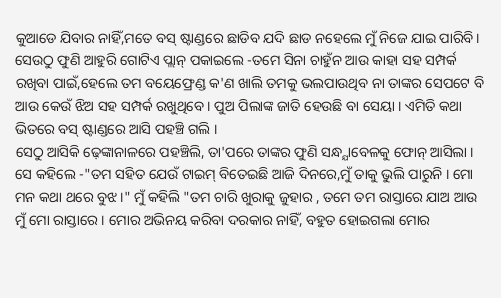କୁଆଡେ ଯିବାର ନାହିଁ,ମତେ ବସ୍ ଷ୍ଟାଣ୍ଡରେ ଛାଡିବ ଯଦି ଛାଡ ନହେଲେ ମୁଁ ନିଜେ ଯାଇ ପାରିବି। ସେଉଠୁ ଫୁଣି ଆହୁରି ଗୋଟିଏ ପ୍ଲାନ୍ ପକାଇଲେ -ତମେ ସିନା ଚାହୁଁନ ଆଉ କାହା ସହ ସମ୍ପର୍କ ରଖିବା ପାଇଁ,ହେଲେ ତମ ବୟେଫ୍ରେଣ୍ଡ କ'ଣ ଖାଲି ତମକୁ ଭଲପାଉଥିବ ନା ତାଙ୍କର ସେପଟେ ବି ଆଉ କେଉଁ ଝିଅ ସହ ସମ୍ପର୍କ ରଖୁଥିବେ । ପୁଅ ପିଲାଙ୍କ ଜାତି ହେଉଛି ବା ସେୟା । ଏମିତି କଥା ଭିତରେ ବସ୍ ଷ୍ଟାଣ୍ଡରେ ଆସି ପହଞ୍ଚି ଗଲି ।
ସେଠୁ ଆସିକି ଢ଼େଙ୍କାନାଳରେ ପହଞ୍ଚିଲି, ତା'ପରେ ତାଙ୍କର ଫୁଣି ସନ୍ଧ୍ଯାବେଳକୁ ଫୋନ୍ ଆସିଲା । ସେ କହିଲେ -"ତମ ସହିତ ଯେଉଁ ଟାଇମ୍ ବିତେଇଛି ଆଜି ଦିନରେ,ମୁଁ ତାକୁ ଭୁଲି ପାରୁନି । ମୋ ମନ କଥା ଥରେ ବୁଝ ।" ମୁଁ କହିଲି "ତମ ଚାରି ଖୁରାକୁ ଜୁହାର , ତମେ ତମ ରାସ୍ତାରେ ଯାଅ ଆଉ ମୁଁ ମୋ ରାସ୍ତାରେ । ମୋର ଅଭିନୟ କରିବା ଦରକାର ନାହିଁ, ବହୁତ ହୋଇଗଲା ମୋର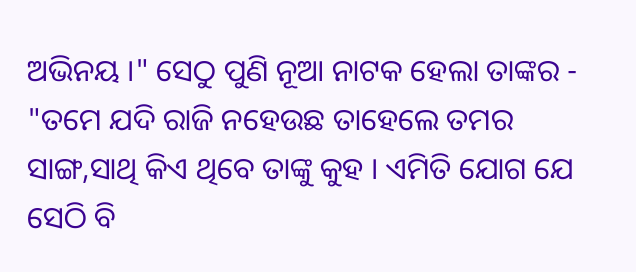ଅଭିନୟ ।" ସେଠୁ ପୁଣି ନୂଆ ନାଟକ ହେଲା ତାଙ୍କର - "ତମେ ଯଦି ରାଜି ନହେଉଛ ତାହେଲେ ତମର ସାଙ୍ଗ,ସାଥି କିଏ ଥିବେ ତାଙ୍କୁ କୁହ । ଏମିତି ଯୋଗ ଯେ ସେଠି ବି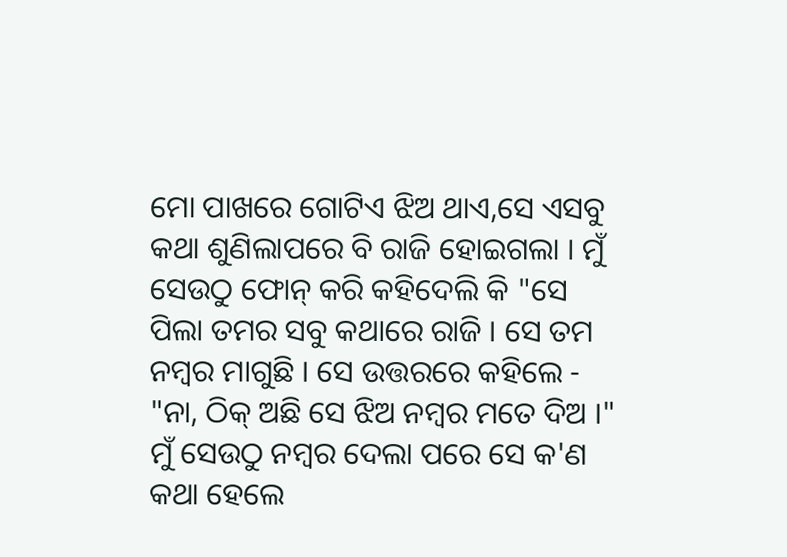ମୋ ପାଖରେ ଗୋଟିଏ ଝିଅ ଥାଏ,ସେ ଏସବୁ କଥା ଶୁଣିଲାପରେ ବି ରାଜି ହୋଇଗଲା । ମୁଁ ସେଉଠୁ ଫୋନ୍ କରି କହିଦେଲି କି "ସେ ପିଲା ତମର ସବୁ କଥାରେ ରାଜି । ସେ ତମ ନମ୍ବର ମାଗୁଛି । ସେ ଉତ୍ତରରେ କହିଲେ - "ନା, ଠିକ୍ ଅଛି ସେ ଝିଅ ନମ୍ବର ମତେ ଦିଅ ।" ମୁଁ ସେଉଠୁ ନମ୍ବର ଦେଲା ପରେ ସେ କ'ଣ କଥା ହେଲେ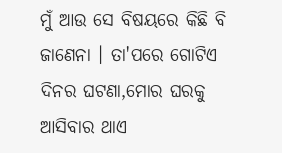ମୁଁ ଆଉ ସେ ବିଷୟରେ କିଛି ବି ଜାଣେନା । ତା'ପରେ ଗୋଟିଏ ଦିନର ଘଟଣା,ମୋର ଘରକୁ ଆସିବାର ଥାଏ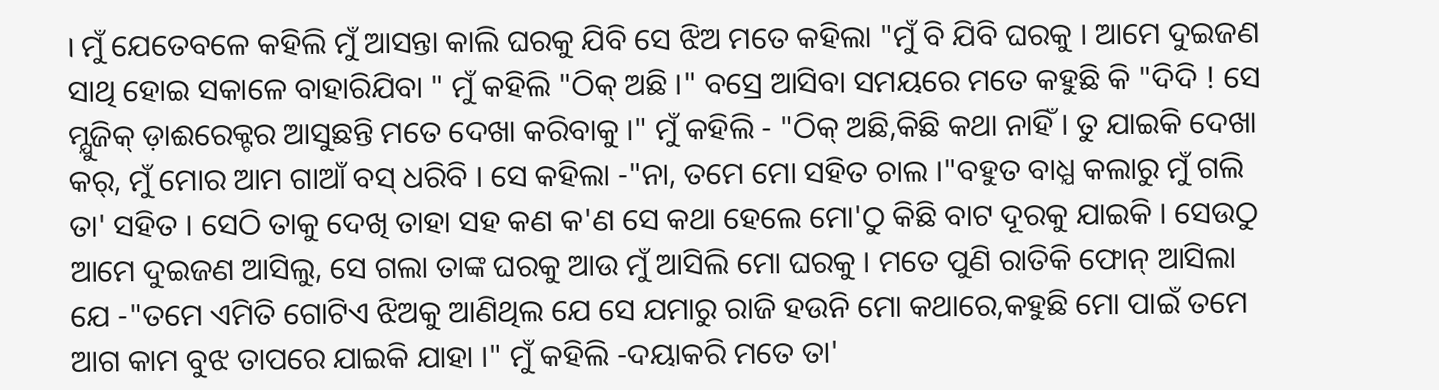। ମୁଁ ଯେତେବଳେ କହିଲି ମୁଁ ଆସନ୍ତା କାଲି ଘରକୁ ଯିବି ସେ ଝିଅ ମତେ କହିଲା "ମୁଁ ବି ଯିବି ଘରକୁ । ଆମେ ଦୁଇଜଣ ସାଥି ହୋଇ ସକାଳେ ବାହାରିଯିବା " ମୁଁ କହିଲି "ଠିକ୍ ଅଛି ।" ବସ୍ରେ ଆସିବା ସମୟରେ ମତେ କହୁଛି କି "ଦିଦି ! ସେ ମ୍ଯୁଜିକ୍ ଡ଼ାଈରେକ୍ଟର ଆସୁଛନ୍ତି ମତେ ଦେଖା କରିବାକୁ ।" ମୁଁ କହିଲି - "ଠିକ୍ ଅଛି,କିଛି କଥା ନାହିଁ । ତୁ ଯାଇକି ଦେଖା କର୍, ମୁଁ ମୋର ଆମ ଗାଆଁ ବସ୍ ଧରିବି । ସେ କହିଲା -"ନା, ତମେ ମୋ ସହିତ ଚାଲ ।"ବହୁତ ବାଧ୍ଯ କଲାରୁ ମୁଁ ଗଲି ତା' ସହିତ । ସେଠି ତାକୁ ଦେଖି ତାହା ସହ କଣ କ'ଣ ସେ କଥା ହେଲେ ମୋ'ଠୁ କିଛି ବାଟ ଦୂରକୁ ଯାଇକି । ସେଉଠୁ ଆମେ ଦୁଇଜଣ ଆସିଲୁ, ସେ ଗଲା ତାଙ୍କ ଘରକୁ ଆଉ ମୁଁ ଆସିଲି ମୋ ଘରକୁ । ମତେ ପୁଣି ରାତିକି ଫୋନ୍ ଆସିଲା ଯେ -"ତମେ ଏମିତି ଗୋଟିଏ ଝିଅକୁ ଆଣିଥିଲ ଯେ ସେ ଯମାରୁ ରାଜି ହଉନି ମୋ କଥାରେ,କହୁଛି ମୋ ପାଇଁ ତମେ ଆଗ କାମ ବୁଝ ତାପରେ ଯାଇକି ଯାହା ।" ମୁଁ କହିଲି -ଦୟାକରି ମତେ ତା'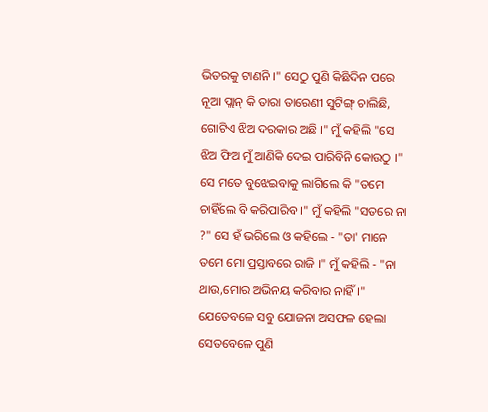ଭିତରକୁ ଟାଣନି ।" ସେଠୁ ପୁଣି କିଛିଦିନ ପରେ ନୂଆ ପ୍ଲାନ୍ କି ତାରା ତାରେଣୀ ସୁଟିଙ୍ଗ୍ ଚାଲିଛି, ଗୋଟିଏ ଝିଅ ଦରକାର ଅଛି ।" ମୁଁ କହିଲି "ସେ ଝିଅ ଫିଅ ମୁଁ ଆଣିକି ଦେଇ ପାରିବିନି କୋଉଠୁ ।" ସେ ମତେ ବୁଝେଇବାକୁ ଲାଗିଲେ କି "ତମେ ଚାହିଁଲେ ବି କରିପାରିବ ।" ମୁଁ କହିଲି "ସତରେ ନା ?" ସେ ହଁ ଭରିଲେ ଓ କହିଲେ - "ତା' ମାନେ ତମେ ମୋ ପ୍ରସ୍ତାବରେ ରାଜି ।" ମୁଁ କହିଲି - "ନା ଥାଉ,ମୋର ଅଭିନୟ କରିବାର ନାହିଁ ।" ଯେତେବଳେ ସବୁ ଯୋଜନା ଅସଫଳ ହେଲା ସେତବେଳେ ପୁଣି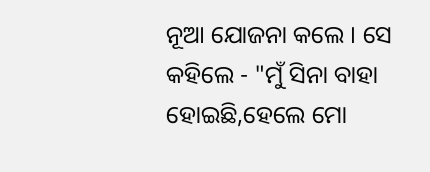ନୂଆ ଯୋଜନା କଲେ । ସେ କହିଲେ - "ମୁଁ ସିନା ବାହା ହୋଇଛି,ହେଲେ ମୋ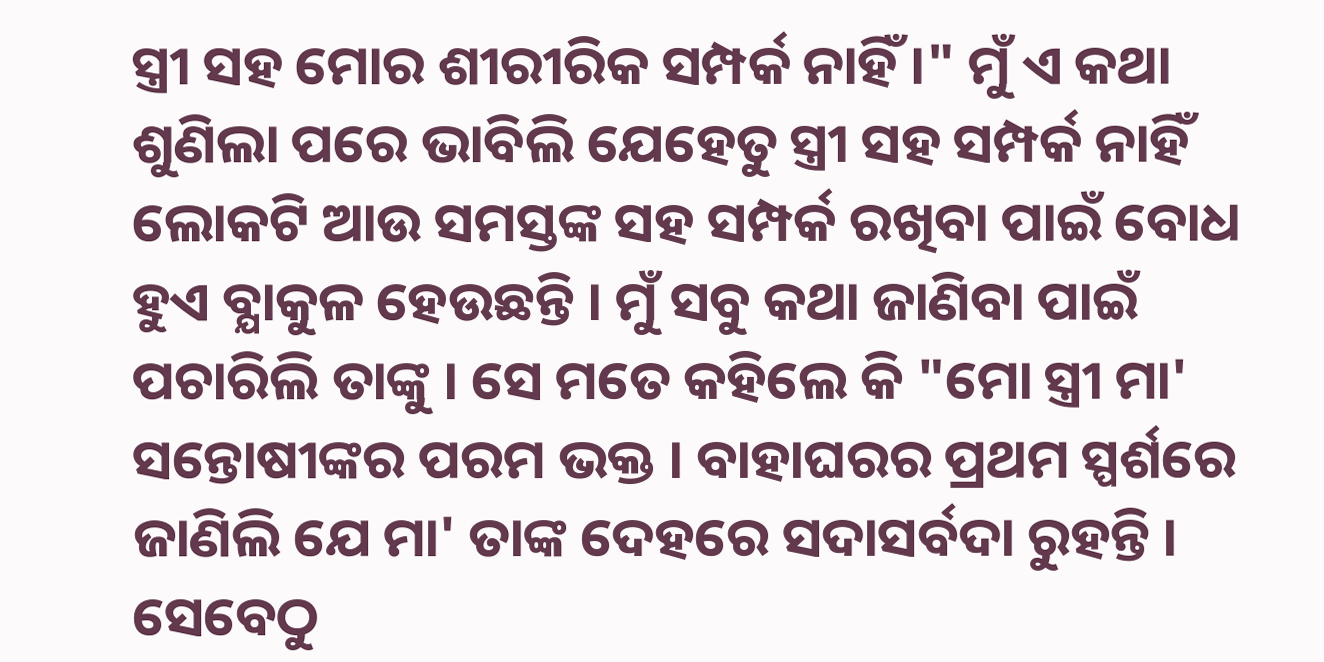ସ୍ତ୍ରୀ ସହ ମୋର ଶୀରୀରିକ ସମ୍ପର୍କ ନାହିଁ ।" ମୁଁ ଏ କଥା ଶୁଣିଲା ପରେ ଭାବିଲି ଯେହେତୁ ସ୍ତ୍ରୀ ସହ ସମ୍ପର୍କ ନାହିଁ ଲୋକଟି ଆଉ ସମସ୍ତଙ୍କ ସହ ସମ୍ପର୍କ ରଖିବା ପାଇଁ ବୋଧ ହୁଏ ବ୍ଯାକୁଳ ହେଉଛନ୍ତି । ମୁଁ ସବୁ କଥା ଜାଣିବା ପାଇଁ ପଚାରିଲି ତାଙ୍କୁ । ସେ ମତେ କହିଲେ କି "ମୋ ସ୍ତ୍ରୀ ମା' ସନ୍ତୋଷୀଙ୍କର ପରମ ଭକ୍ତ । ବାହାଘରର ପ୍ରଥମ ସ୍ପର୍ଶରେ ଜାଣିଲି ଯେ ମା' ତାଙ୍କ ଦେହରେ ସଦାସର୍ବଦା ରୁହନ୍ତି । ସେବେଠୁ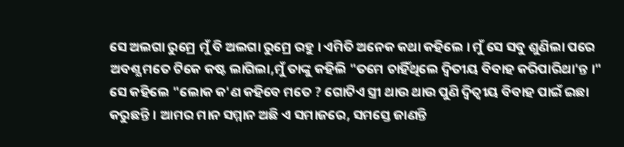ସେ ଅଲଗା ରୁମ୍ରେ ମୁଁ ବି ଅଲଗା ରୁମ୍ରେ ରହୁ । ଏମିତି ଅନେକ କଥା କହିଲେ । ମୁଁ ସେ ସବୁ ଶୁଣିଲା ପରେ ଅବଶ୍ଯ ମତେ ଟିକେ କଷ୍ଟ ଲାଗିଲା,ମୁଁ ତାଙ୍କୁ କହିଲି "ତମେ ଚାହିଁଥିଲେ ଦ୍ବିତୀୟ ବିବାହ କରିପାରିଥା'ନ୍ତ ।" ସେ କହିଲେ "ଲୋକ କ'ଣ କହିବେ ମତେ ? ଗୋଟିଏ ସ୍ତ୍ରୀ ଥାଉ ଥାଉ ପୁଣି ଦ୍ବିତ୍ବୀୟ ବିବାହ ପାଇଁ ଇଛା କରୁଛନ୍ତି । ଆମର ମାନ ସମ୍ମାନ ଅଛି ଏ ସମାଜରେ, ସମସ୍ତେ ଜାଣନ୍ତି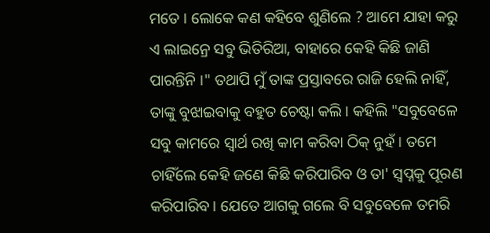ମତେ । ଲୋକେ କଣ କହିବେ ଶୁଣିଲେ ? ଆମେ ଯାହା କରୁ ଏ ଲାଇନ୍ରେ ସବୁ ଭିତିରିଆ, ବାହାରେ କେହି କିଛି ଜାଣି ପାରନ୍ତିନି ।" ତଥାପି ମୁଁ ତାଙ୍କ ପ୍ରସ୍ତାବରେ ରାଜି ହେଲି ନାହିଁ, ତାଙ୍କୁ ବୁଝାଇବାକୁ ବହୁତ ଚେଷ୍ଟା କଲି । କହିଲି "ସବୁବେଳେ ସବୁ କାମରେ ସ୍ବାର୍ଥ ରଖି କାମ କରିବା ଠିକ୍ ନୁହଁ । ତମେ ଚାହିଁଲେ କେହି ଜଣେ କିଛି କରିପାରିବ ଓ ତା' ସ୍ବପ୍ନକୁ ପୂରଣ କରିପାରିବ । ଯେତେ ଆଗକୁ ଗଲେ ବି ସବୁବେଳେ ତମରି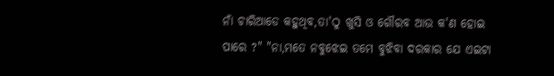ନାଁ ଚାରିଆଡେ କହୁଥିବ,ତା'ଠୁ ଖୁସି ଓ ଗୌରବ ଆଉ କ'ଣ ହୋଇ ପାରେ ?" "ନା,ମତେ ନବୁଝେଇ ତମେ ବୁଝିବା ଦରକାର ଯେ ଏଇଟା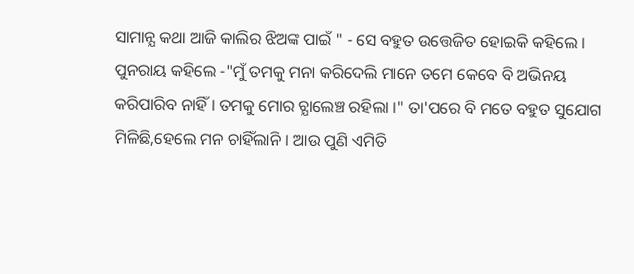ସାମାନ୍ଯ କଥା ଆଜି କାଲିର ଝିଅଙ୍କ ପାଇଁ " - ସେ ବହୁତ ଉତ୍ତେଜିତ ହୋଇକି କହିଲେ । ପୁନରାୟ କହିଲେ -"ମୁଁ ତମକୁ ମନା କରିଦେଲି ମାନେ ତମେ କେବେ ବି ଅଭିନୟ କରିପାରିବ ନାହିଁ । ତମକୁ ମୋର ଚ୍ଯାଲେଞ୍ଚ ରହିଲା ।" ତା'ପରେ ବି ମତେ ବହୁତ ସୁଯୋଗ ମିଳିଛି,ହେଲେ ମନ ଚାହିଁଲାନି । ଆଉ ପୁଣି ଏମିତି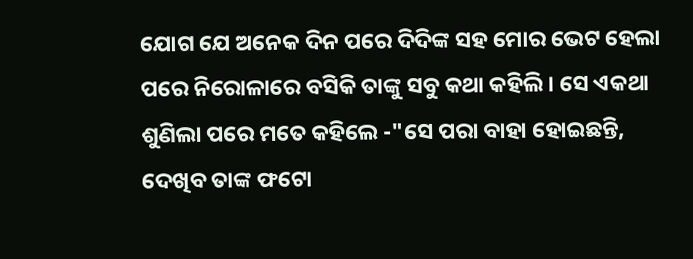ଯୋଗ ଯେ ଅନେକ ଦିନ ପରେ ଦିଦିଙ୍କ ସହ ମୋର ଭେଟ ହେଲା ପରେ ନିରୋଳାରେ ବସିକି ତାଙ୍କୁ ସବୁ କଥା କହିଲି । ସେ ଏକଥା ଶୁଣିଲା ପରେ ମତେ କହିଲେ -"ସେ ପରା ବାହା ହୋଇଛନ୍ତି, ଦେଖିବ ତାଙ୍କ ଫଟୋ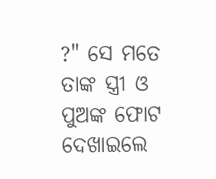?" ସେ ମତେ ତାଙ୍କ ସ୍ତ୍ରୀ ଓ ପୁଅଙ୍କ ଫୋଟ ଦେଖାଇଲେ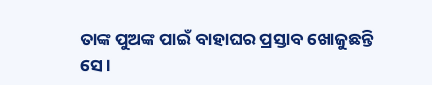ତାଙ୍କ ପୁଅଙ୍କ ପାଇଁ ବାହାଘର ପ୍ରସ୍ତାବ ଖୋଜୁଛନ୍ତି ସେ ।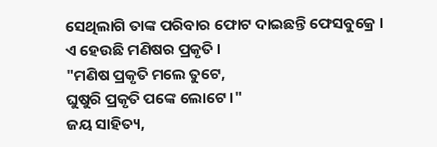ସେଥିଲାଗି ତାଙ୍କ ପରିବାର ଫୋଟ ଦାଇଛନ୍ତି ଫେସବୁକ୍ରେ ।
ଏ ହେଉଛି ମଣିଷର ପ୍ରକୃତି ।
"ମଣିଷ ପ୍ରକୃତି ମଲେ ତୁଟେ,
ଘୁଷୁରି ପ୍ରକୃତି ପଙ୍କେ ଲୋଟେ ।"
ଜୟ ସାହିତ୍ୟ,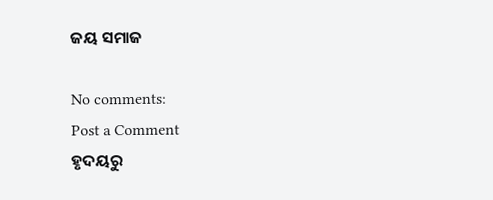ଜୟ ସମାଜ

No comments:
Post a Comment
ହୃଦୟରୁ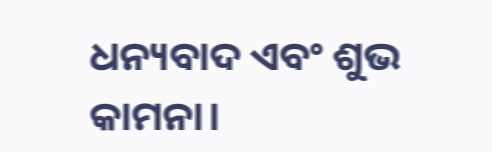ଧନ୍ୟବାଦ ଏବଂ ଶୁଭ କାମନା।